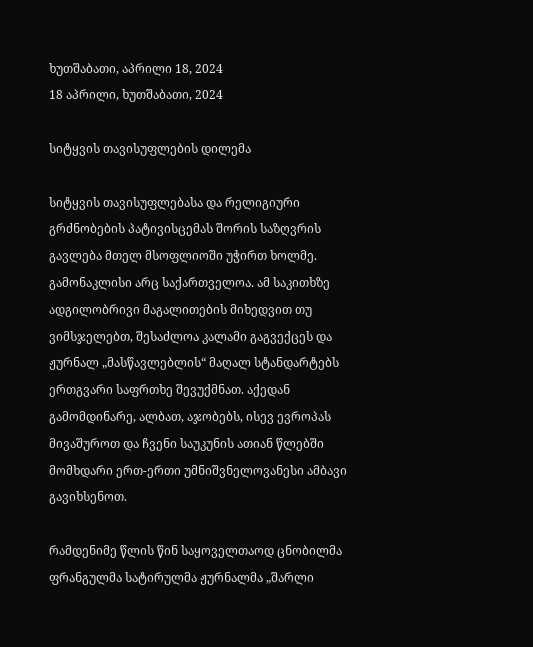ხუთშაბათი, აპრილი 18, 2024
18 აპრილი, ხუთშაბათი, 2024

სიტყვის თავისუფლების დილემა

სიტყვის თავისუფლებასა და რელიგიური გრძნობების პატივისცემას შორის საზღვრის გავლება მთელ მსოფლიოში უჭირთ ხოლმე. გამონაკლისი არც საქართველოა. ამ საკითხზე ადგილობრივი მაგალითების მიხედვით თუ ვიმსჯელებთ, შესაძლოა კალამი გაგვექცეს და ჟურნალ „მასწავლებლის“ მაღალ სტანდარტებს ერთგვარი საფრთხე შევუქმნათ. აქედან გამომდინარე, ალბათ, აჯობებს, ისევ ევროპას მივაშუროთ და ჩვენი საუკუნის ათიან წლებში მომხდარი ერთ-ერთი უმნიშვნელოვანესი ამბავი გავიხსენოთ.

რამდენიმე წლის წინ საყოველთაოდ ცნობილმა ფრანგულმა სატირულმა ჟურნალმა „შარლი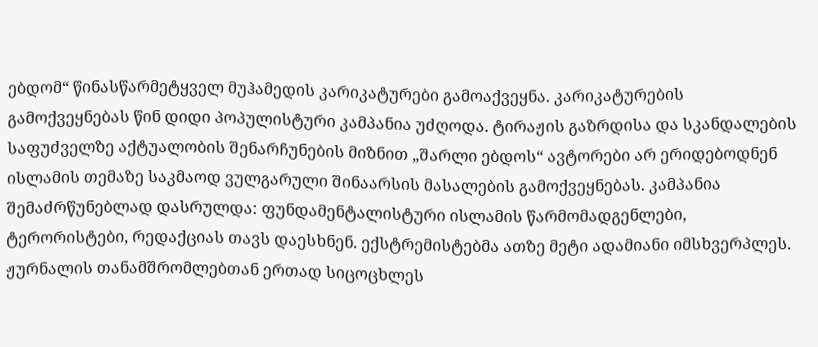ებდომ“ წინასწარმეტყველ მუჰამედის კარიკატურები გამოაქვეყნა. კარიკატურების გამოქვეყნებას წინ დიდი პოპულისტური კამპანია უძღოდა. ტირაჟის გაზრდისა და სკანდალების საფუძველზე აქტუალობის შენარჩუნების მიზნით „შარლი ებდოს“ ავტორები არ ერიდებოდნენ ისლამის თემაზე საკმაოდ ვულგარული შინაარსის მასალების გამოქვეყნებას. კამპანია შემაძრწუნებლად დასრულდა: ფუნდამენტალისტური ისლამის წარმომადგენლები, ტერორისტები, რედაქციას თავს დაესხნენ. ექსტრემისტებმა ათზე მეტი ადამიანი იმსხვერპლეს. ჟურნალის თანამშრომლებთან ერთად სიცოცხლეს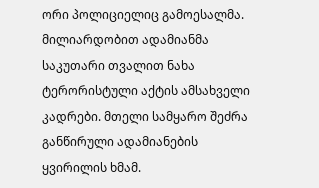ორი პოლიციელიც გამოესალმა. მილიარდობით ადამიანმა საკუთარი თვალით ნახა ტერორისტული აქტის ამსახველი კადრები. მთელი სამყარო შეძრა განწირული ადამიანების ყვირილის ხმამ.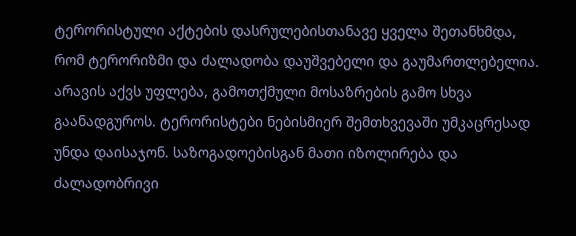ტერორისტული აქტების დასრულებისთანავე ყველა შეთანხმდა, რომ ტერორიზმი და ძალადობა დაუშვებელი და გაუმართლებელია. არავის აქვს უფლება, გამოთქმული მოსაზრების გამო სხვა გაანადგუროს. ტერორისტები ნებისმიერ შემთხვევაში უმკაცრესად უნდა დაისაჯონ. საზოგადოებისგან მათი იზოლირება და ძალადობრივი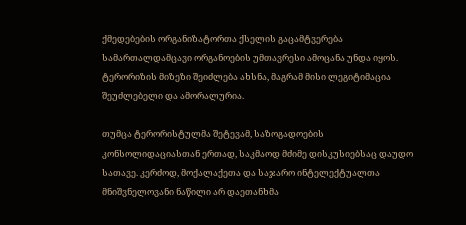ქმედებების ორგანიზატორთა ქსელის გაცამტვერება სამართალდამცავი ორგანოების უმთავრესი ამოცანა უნდა იყოს. ტერორიზის მიზეზი შეიძლება ახსნა, მაგრამ მისი ლეგიტიმაცია შეუძლებელი და ამორალურია.

თუმცა ტერორისტულმა შეტევამ, საზოგადოების კონსოლიდაციასთან ერთად, საკმაოდ მძიმე დისკუსიებსაც დაუდო სათავე. კერძოდ, მოქალაქეთა და საჯარო ინტელექტუალთა მნიშვნელოვანი ნაწილი არ დაეთანხმა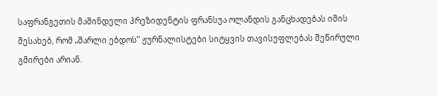საფრანგეთის მაშინდელი პრეზიდენტის ფრანსუა ოლანდის განცხადებას იმის შესახებ, რომ „შარლი ებდოს“ ჟურნალისტები სიტყვის თავისუფლებას შეწირული გმირები არიან.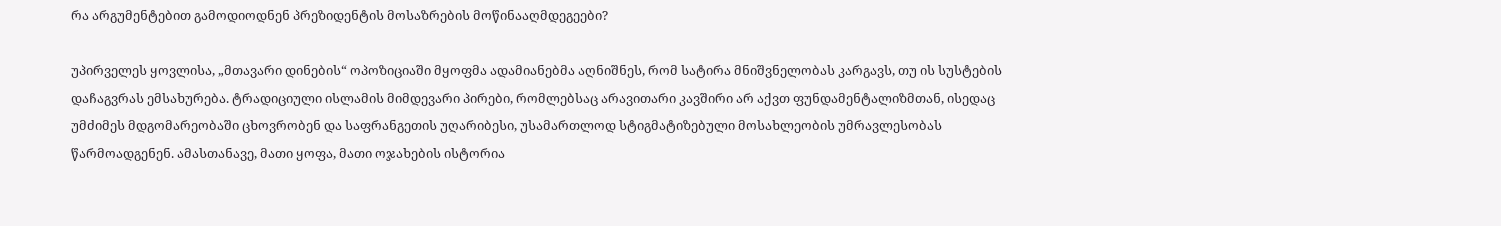რა არგუმენტებით გამოდიოდნენ პრეზიდენტის მოსაზრების მოწინააღმდეგეები?

უპირველეს ყოვლისა, „მთავარი დინების“ ოპოზიციაში მყოფმა ადამიანებმა აღნიშნეს, რომ სატირა მნიშვნელობას კარგავს, თუ ის სუსტების დაჩაგვრას ემსახურება. ტრადიციული ისლამის მიმდევარი პირები, რომლებსაც არავითარი კავშირი არ აქვთ ფუნდამენტალიზმთან, ისედაც უმძიმეს მდგომარეობაში ცხოვრობენ და საფრანგეთის უღარიბესი, უსამართლოდ სტიგმატიზებული მოსახლეობის უმრავლესობას წარმოადგენენ. ამასთანავე, მათი ყოფა, მათი ოჯახების ისტორია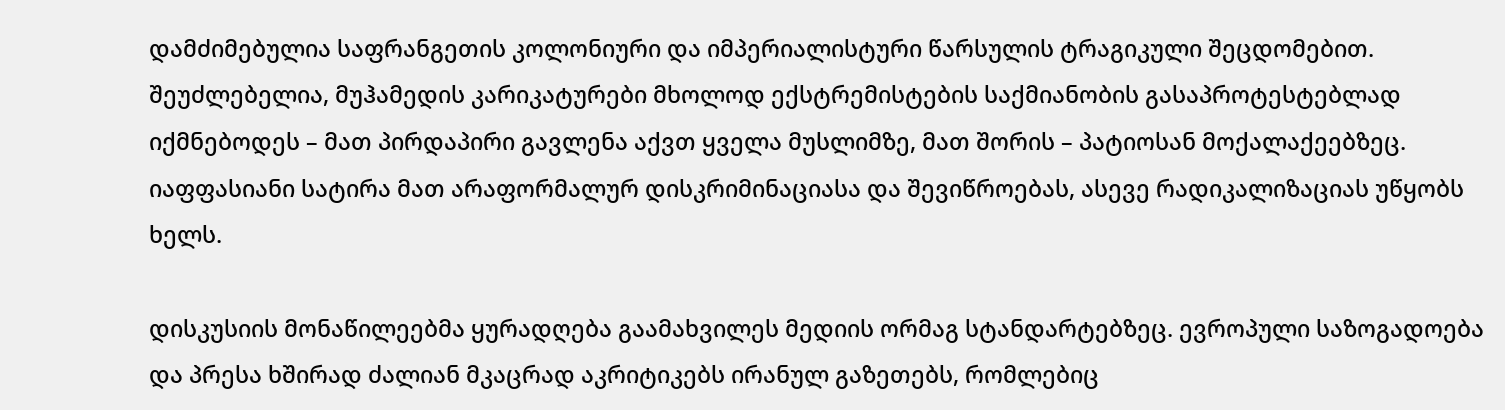დამძიმებულია საფრანგეთის კოლონიური და იმპერიალისტური წარსულის ტრაგიკული შეცდომებით. შეუძლებელია, მუჰამედის კარიკატურები მხოლოდ ექსტრემისტების საქმიანობის გასაპროტესტებლად იქმნებოდეს – მათ პირდაპირი გავლენა აქვთ ყველა მუსლიმზე, მათ შორის – პატიოსან მოქალაქეებზეც. იაფფასიანი სატირა მათ არაფორმალურ დისკრიმინაციასა და შევიწროებას, ასევე რადიკალიზაციას უწყობს ხელს.

დისკუსიის მონაწილეებმა ყურადღება გაამახვილეს მედიის ორმაგ სტანდარტებზეც. ევროპული საზოგადოება და პრესა ხშირად ძალიან მკაცრად აკრიტიკებს ირანულ გაზეთებს, რომლებიც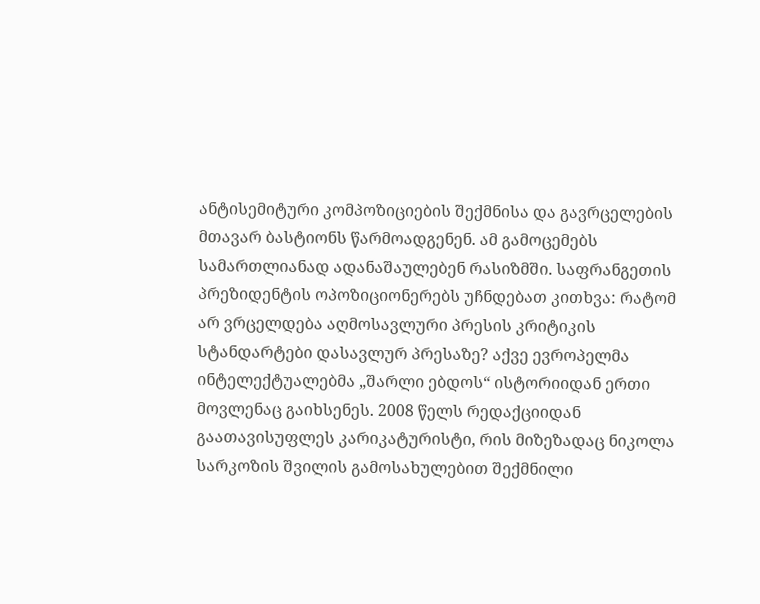ანტისემიტური კომპოზიციების შექმნისა და გავრცელების მთავარ ბასტიონს წარმოადგენენ. ამ გამოცემებს სამართლიანად ადანაშაულებენ რასიზმში. საფრანგეთის პრეზიდენტის ოპოზიციონერებს უჩნდებათ კითხვა: რატომ არ ვრცელდება აღმოსავლური პრესის კრიტიკის სტანდარტები დასავლურ პრესაზე? აქვე ევროპელმა ინტელექტუალებმა „შარლი ებდოს“ ისტორიიდან ერთი მოვლენაც გაიხსენეს. 2008 წელს რედაქციიდან გაათავისუფლეს კარიკატურისტი, რის მიზეზადაც ნიკოლა სარკოზის შვილის გამოსახულებით შექმნილი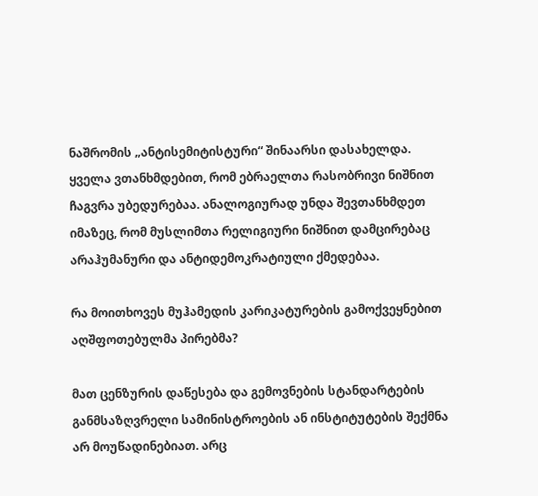ნაშრომის „ანტისემიტისტური“ შინაარსი დასახელდა. ყველა ვთანხმდებით, რომ ებრაელთა რასობრივი ნიშნით ჩაგვრა უბედურებაა. ანალოგიურად უნდა შევთანხმდეთ იმაზეც, რომ მუსლიმთა რელიგიური ნიშნით დამცირებაც არაჰუმანური და ანტიდემოკრატიული ქმედებაა.

რა მოითხოვეს მუჰამედის კარიკატურების გამოქვეყნებით აღშფოთებულმა პირებმა?

მათ ცენზურის დაწესება და გემოვნების სტანდარტების განმსაზღვრელი სამინისტროების ან ინსტიტუტების შექმნა არ მოუწადინებიათ. არც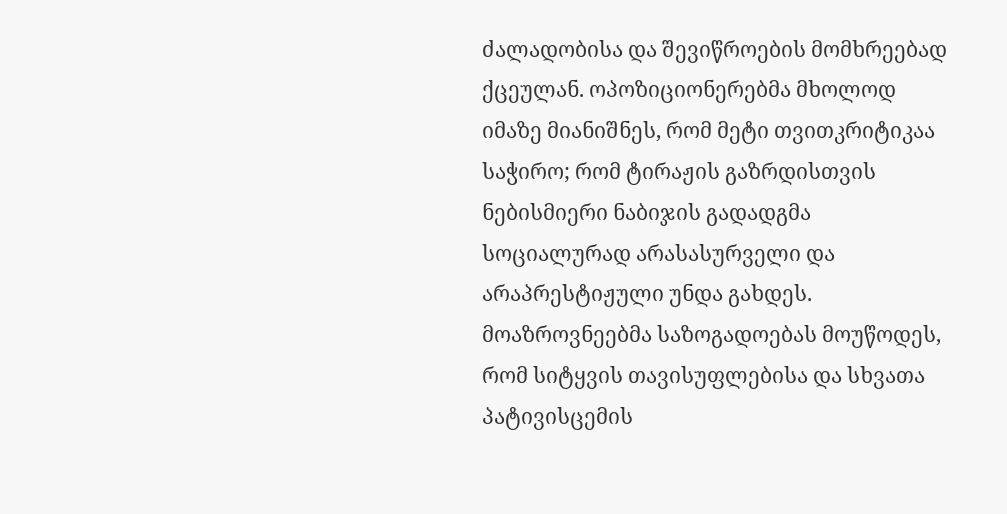ძალადობისა და შევიწროების მომხრეებად ქცეულან. ოპოზიციონერებმა მხოლოდ იმაზე მიანიშნეს, რომ მეტი თვითკრიტიკაა საჭირო; რომ ტირაჟის გაზრდისთვის ნებისმიერი ნაბიჯის გადადგმა სოციალურად არასასურველი და არაპრესტიჟული უნდა გახდეს. მოაზროვნეებმა საზოგადოებას მოუწოდეს, რომ სიტყვის თავისუფლებისა და სხვათა პატივისცემის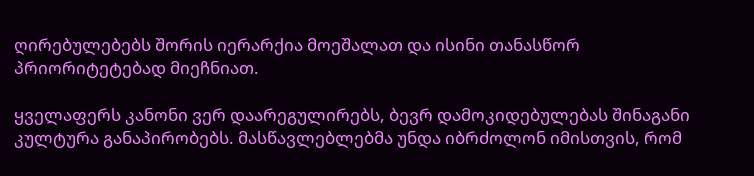ღირებულებებს შორის იერარქია მოეშალათ და ისინი თანასწორ პრიორიტეტებად მიეჩნიათ.

ყველაფერს კანონი ვერ დაარეგულირებს, ბევრ დამოკიდებულებას შინაგანი კულტურა განაპირობებს. მასწავლებლებმა უნდა იბრძოლონ იმისთვის, რომ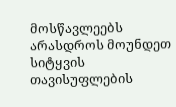მოსწავლეებს არასდროს მოუნდეთ სიტყვის თავისუფლების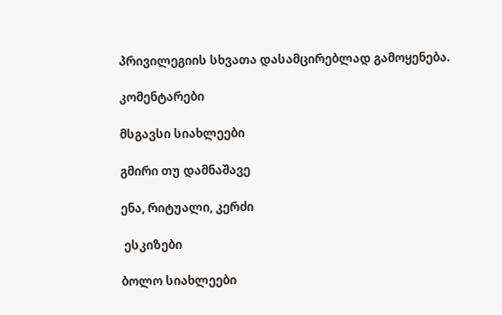პრივილეგიის სხვათა დასამცირებლად გამოყენება.

კომენტარები

მსგავსი სიახლეები

გმირი თუ დამნაშავე

ენა, რიტუალი, კერძი

 ესკიზები

ბოლო სიახლეები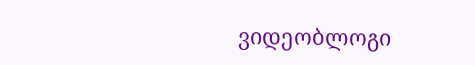ვიდეობლოგი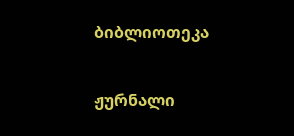ბიბლიოთეკა

ჟურნალი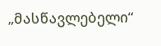„მასწავლებელი“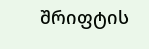შრიფტის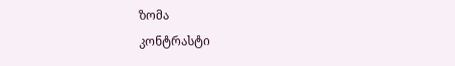ზომა
კონტრასტი